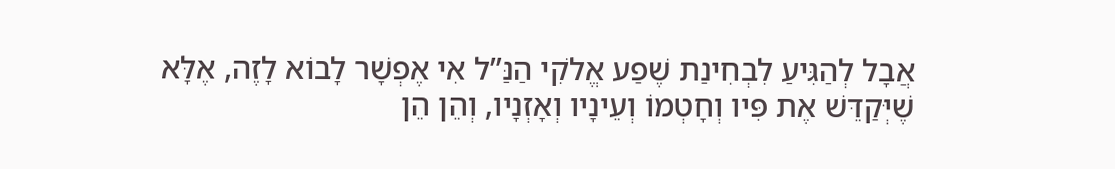אֲבָל לְהַגִּיעַ לִבְחִינַת שֶׁפַע אֱלֹקִי הַנַּ”ל אִי אֶפְשָׁר לָבוֹא לָזֶה, אֶלָּא שֶׁיְּקַדֵּשׁ אֶת פִּיו וְחָטְמוֹ וְעֵינָיו וְאָזְנָיו, וְהֵן הֵן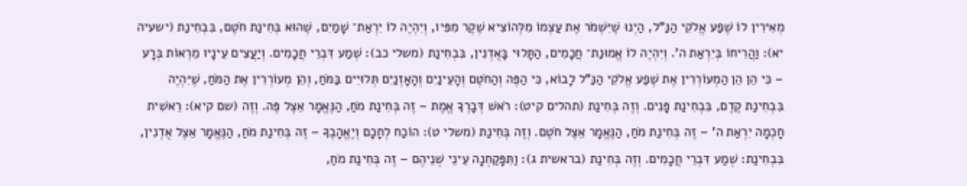מְאִירִין לוֹ שֶׁפַע אֱלֹקִי הַנַּ”ל, הַיְנוּ שֶׁיִּשְׁמֹר אֶת עַצְמוֹ מִלְּהוֹצִיא שֶׁקֶר מִפִּיו, וְיִהְיֶה לוֹ יִרְאַת־ שָׁמַיִם, שֶׁהוּא בְּחִינַת חֹטֶם, בִּבְחִינַת (ישעיה יא): וַהֲרִיחוֹ בְּיִרְאַת ה’. וְיִהְיֶה לוֹ אֱמוּנַת־ חֲכָמִים, הַתָּלוּי בָּאֻדְנִין, בִּבְחִינַת (משלי כב): שְׁמַע דִּבְרֵי חֲכָמִים. וְיַעֲצִים עֵינָיו מֵרְאוֹת בְּרָע – כִּי הֵן הֵן הַמְעוֹרְרִין אֶת שֶׁפַע אֱלֹקִי הַנַּ”ל לָבוֹא, כִּי הַפֶּה וְהַחֹטֶם וְהָעֵינַיִם וְהָאָזְנַיִם תְּלוּיִים בַּמֹּחַ, וְהֵן מְעוֹרְרִין אֶת הַמֹּחַ, שֶׁיִּהְיֶה בִּבְחִינַת קֶדֶם, בִּבְחִינַת פָּנִים. וְזֶה בְּחִינַת (תהלים קיט): רֹאשׁ דְּבָרְךָ אֱמֶת – זֶה בְּחִינַת מֹחַ, הַנֶּאֱמָר אֵצֶל פֶּה. וְזֶה (שם קיא): רֵאשִׁית חָכְמָה יִרְאַת ה’ – זֶה בְּחִינַת מֹחַ, הַנֶּאֱמָר אֵצֶל חֹטֶם. וְזֶה בְּחִינַת (משלי ט): הוֹכַח לְחָכָם וְיֶאֱהָבֶךָּ – זֶה בְּחִינַת מֹחַ, הַנֶּאֱמָר אֵצֶל אֻדְנִין, בִּבְחִינַת: שְׁמַע דִּבְרֵי חֲכָמִים. וְזֶה בְּחִינַת (בראשית ג): וַתִּפָּקַחְנָה עֵינֵי שְׁנֵיהֶם – זֶה בְּחִינַת מֹחַ,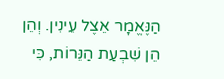הַנֶּאֱמָר אֵצֶל עֵינִין. וְהֵן הֵן שִׁבְעַת הַנֵּרוֹת, כִּי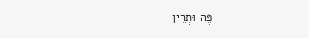פֶּה וּתְרֵין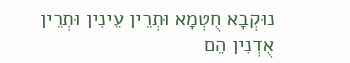נוּקְבָא חֻטְמָא וּתְרֵין עֵינִין וּתְרֵין אֻדְנִין הֵם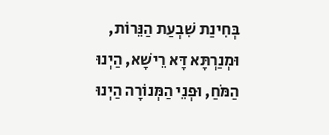בְּחִינַת שִׁבְעַת הַנֵּרוֹת, וּמְנַרְתָּא דָּא רֵישָׁא, הַיְנוּ הַמֹּחַ, וּפְנֵי הַמְּנוֹרָה הַיְנוּ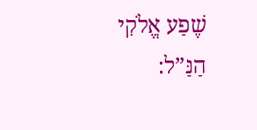שֶׁפַע אֱלֹקִי הַנַּ”ל: